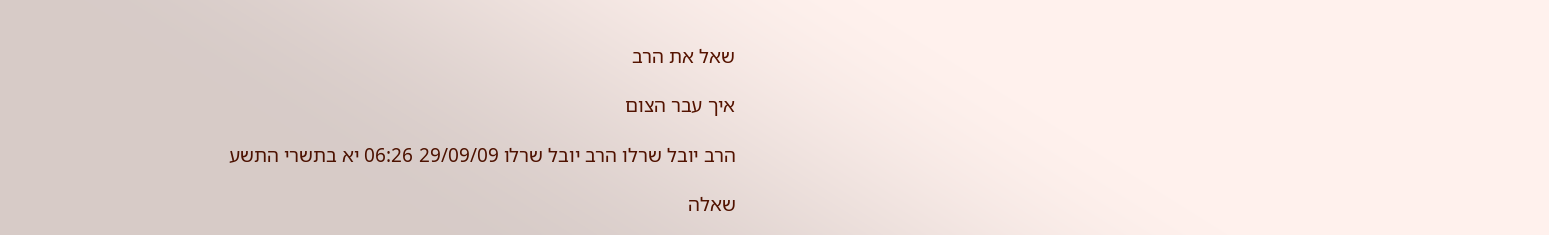שאל את הרב

איך עבר הצום

הרב יובל שרלו הרב יובל שרלו 29/09/09 06:26 יא בתשרי התשע

שאלה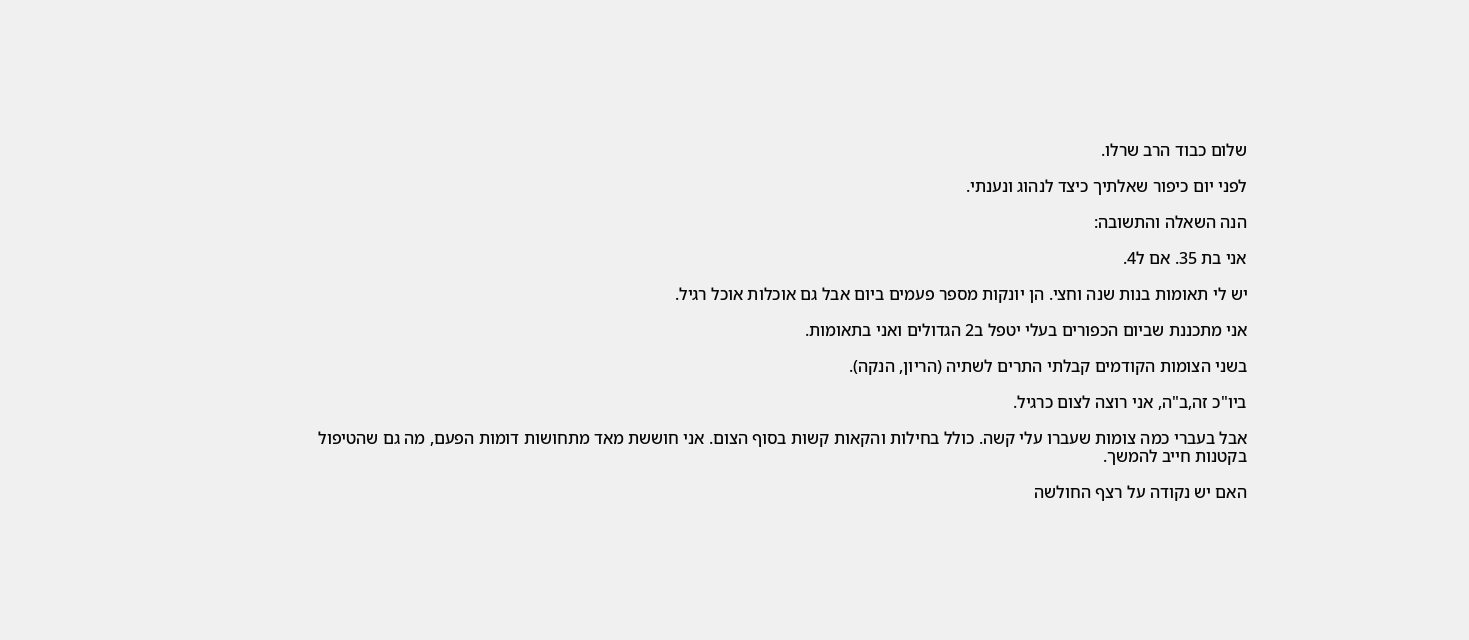שלום כבוד הרב שרלו.

לפני יום כיפור שאלתיך כיצד לנהוג ונענתי.

הנה השאלה והתשובה:

אני בת 35. אם ל4.

יש לי תאומות בנות שנה וחצי. הן יונקות מספר פעמים ביום אבל גם אוכלות אוכל רגיל.

אני מתכננת שביום הכפורים בעלי יטפל ב2 הגדולים ואני בתאומות.

בשני הצומות הקודמים קבלתי התרים לשתיה (הריון, הנקה).

ביו"כ זה,ב"ה, אני רוצה לצום כרגיל.

אבל בעברי כמה צומות שעברו עלי קשה. כולל בחילות והקאות קשות בסוף הצום. אני חוששת מאד מתחושות דומות הפעם, מה גם שהטיפול בקטנות חייב להמשך.

האם יש נקודה על רצף החולשה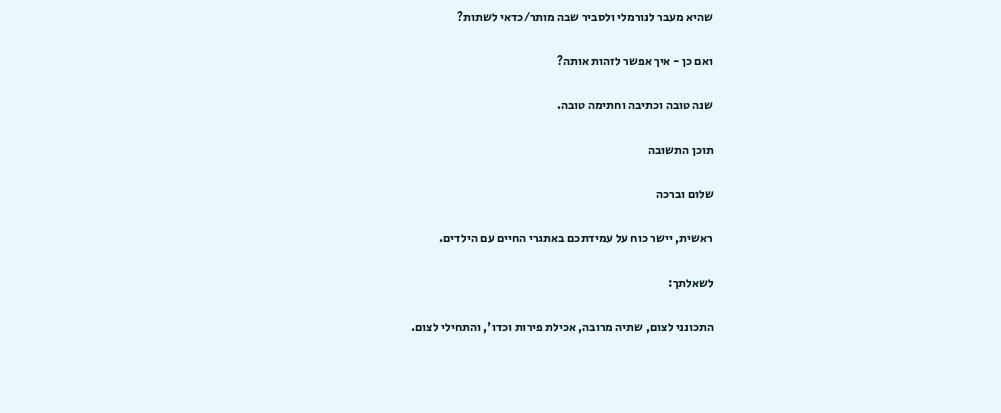שהיא מעבר לנורמלי ולסביר שבה מותר/כדאי לשתות?

ואם כן - איך אפשר לזהות אותה?

שנה טובה וכתיבה וחתימה טובה.

תוכן התשובה

שלום וברכה

ראשית, יישר כוח על עמידתכם באתגרי החיים עם הילדים.

לשאלתך:

התכונני לצום, שתיה מרובה, אכילת פירות וכדו', והתחילי לצום.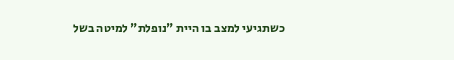כשתגיעי למצב בו היית "נופלת" למיטה בשל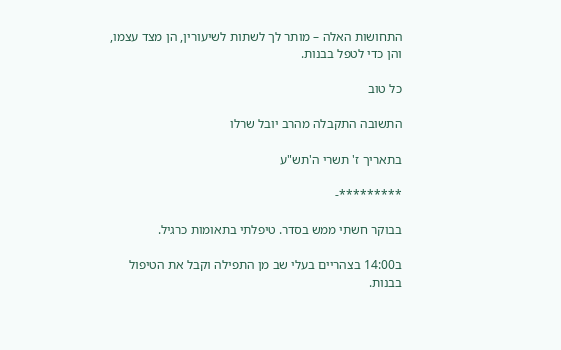התחושות האלה – מותר לך לשתות לשיעורין, הן מצד עצמו, והן כדי לטפל בבנות.

כל טוב

התשובה התקבלה מהרב יובל שרלו

בתאריך ז' תשרי ה'תש"ע

*********-

בבוקר חשתי ממש בסדר. טיפלתי בתאומות כרגיל.

ב14:00 בצהריים בעלי שב מן התפילה וקבל את הטיפול בבנות.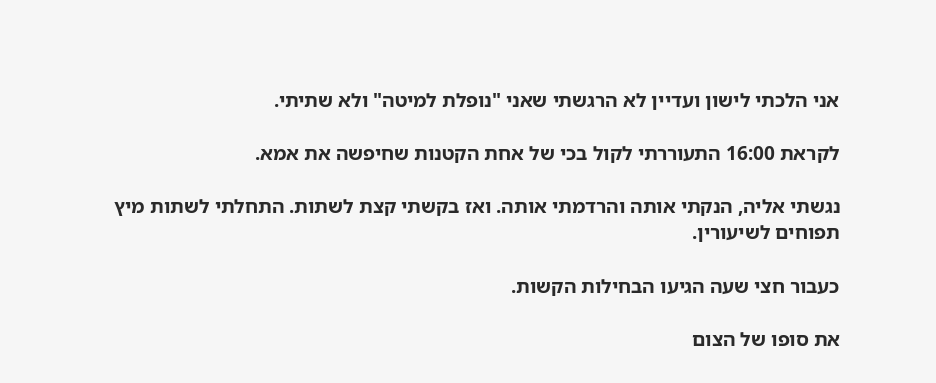אני הלכתי לישון ועדיין לא הרגשתי שאני "נופלת למיטה" ולא שתיתי.

לקראת 16:00 התעוררתי לקול בכי של אחת הקטנות שחיפשה את אמא.

נגשתי אליה, הנקתי אותה והרדמתי אותה. ואז בקשתי קצת לשתות. התחלתי לשתות מיץ תפוחים לשיעורין.

כעבור חצי שעה הגיעו הבחילות הקשות.

את סופו של הצום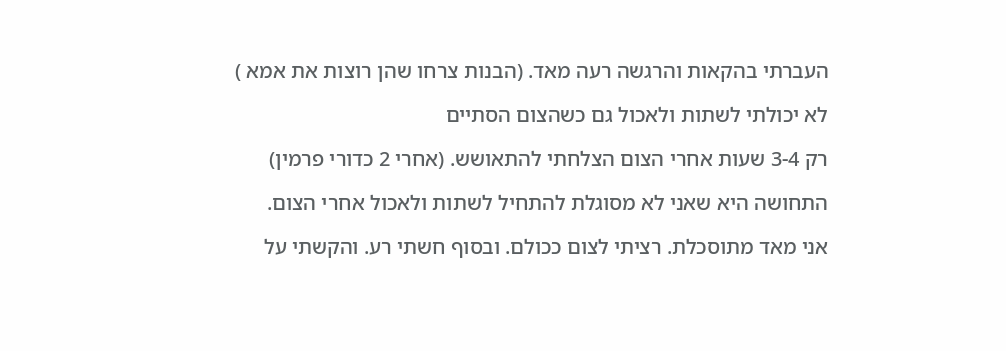העברתי בהקאות והרגשה רעה מאד. (הבנות צרחו שהן רוצות את אמא )

לא יכולתי לשתות ולאכול גם כשהצום הסתיים

רק 3-4 שעות אחרי הצום הצלחתי להתאושש. (אחרי 2 כדורי פרמין)

התחושה היא שאני לא מסוגלת להתחיל לשתות ולאכול אחרי הצום.

אני מאד מתוסכלת. רציתי לצום ככולם. ובסוף חשתי רע. והקשתי על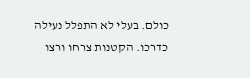כולם. בעלי לא התפלל נעילה כדרכו. הקטנות צרחו ורצו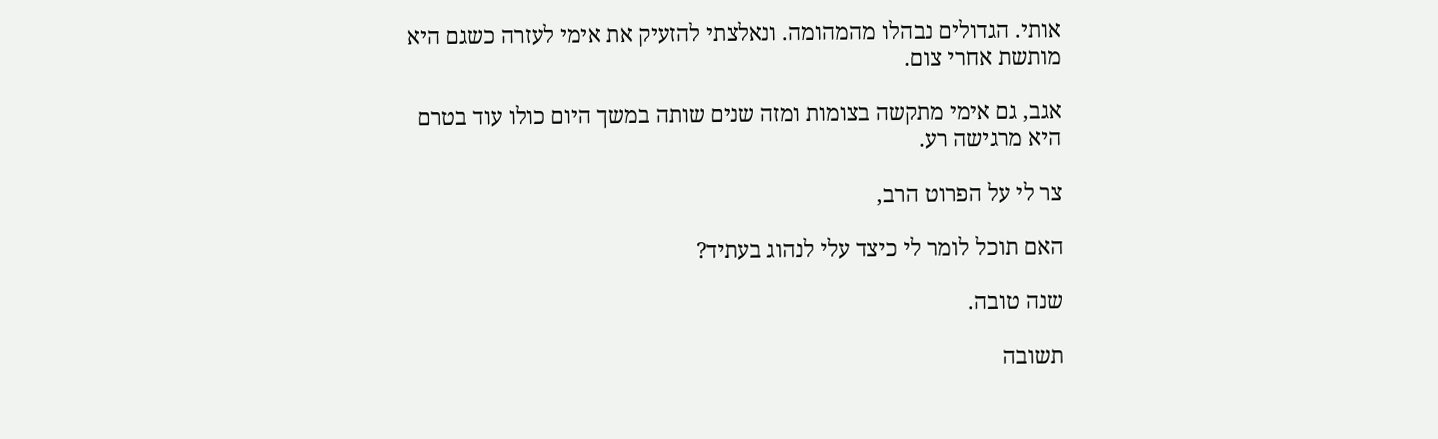אותי. הגדולים נבהלו מהמהומה. ונאלצתי להזעיק את אימי לעזרה כשגם היא מותשת אחרי צום.

אגב, גם אימי מתקשה בצומות ומזה שנים שותה במשך היום כולו עוד בטרם היא מרגישה רע.

צר לי על הפרוט הרב,

האם תוכל לומר לי כיצד עלי לנהוג בעתיד?

שנה טובה.

תשובה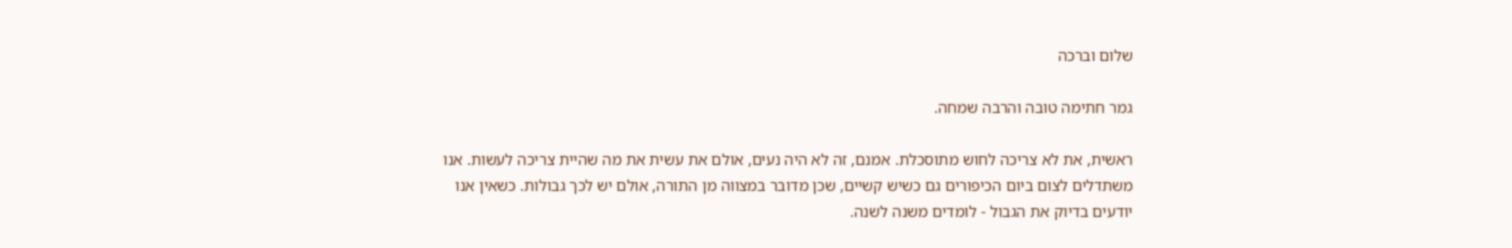שלום וברכה

גמר חתימה טובה והרבה שמחה.

ראשית, את לא צריכה לחוש מתוסכלת. אמנם, זה לא היה נעים, אולם את עשית את מה שהיית צריכה לעשות. אנו משתדלים לצום ביום הכיפורים גם כשיש קשיים, שכן מדובר במצווה מן התורה, אולם יש לכך גבולות. כשאין אנו יודעים בדיוק את הגבול - לומדים משנה לשנה.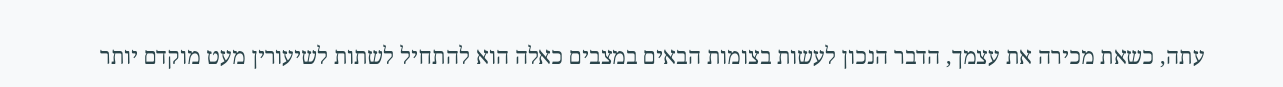עתה, כשאת מכירה את עצמך, הדבר הנכון לעשות בצומות הבאים במצבים כאלה הוא להתחיל לשתות לשיעורין מעט מוקדם יותר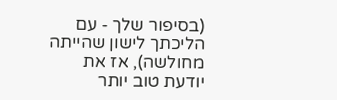(בסיפור שלך - עם הליכתך לישון שהייתה מחולשה), אז את יודעת טוב יותר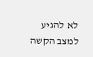לא להגיע למצב הקשה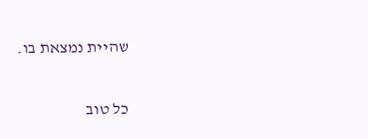שהיית נמצאת בו.


כל טוב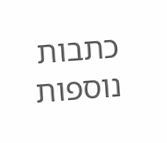כתבות נוספות